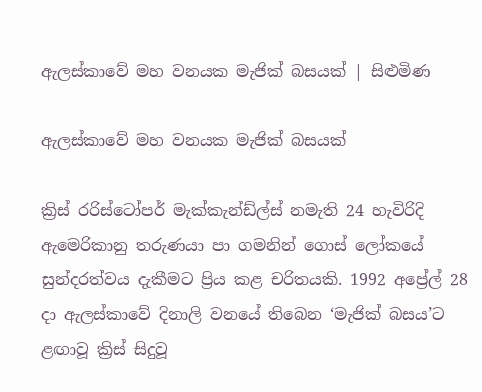ඇලස්කාවේ මහ වනයක මැජික් බසයක් | සිළුමිණ

ඇලස්කාවේ මහ වනයක මැජික් බසයක්

ක්‍රිස් ‍රරිස්ටෝපර් මැක්කැන්ඩ්ල්ස් නමැති 24 හැවිරිදි ඇමෙරිකානු තරුණයා පා ගමනින් ගොස් ලෝකයේ සුන්දරත්වය දැකීමට ප්‍රිය කළ චරිතයකි. 1992 අප්‍රේල් 28 දා ඇලස්කාවේ දිනාලි වනයේ තිබෙන ‘මැජික් බසය’ට ළඟාවූ ක්‍රිස් සිදුවූ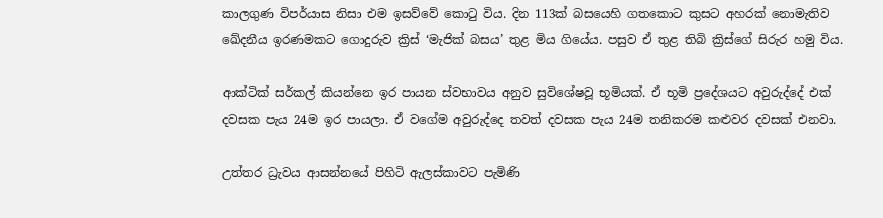කාලගුණ විපර්යාස නිසා එම ඉසව්වේ කොටු විය. දින 113ක් බසයෙහි ගතකොට කුසට අහරක් නොමැතිව ඛේදනීය ඉරණමකට ගොදුරුව ක්‍රිස් ‘මැජික් බසය’ තුළ මිය ගියේය. පසුව ඒ තුළ තිබි ක්‍රිස්ගේ සිරුර හමු විය.

ආක්ටික් සර්කල් කියන්නෙ ඉර පායන ස්වභාවය අනුව සුවිශේෂවූ භූමියක්. ඒ භූමි ප්‍රදේශයට අවුරුද්දේ එක් දවසක පැය 24ම ඉර පායලා. ඒ වගේම අවුරුද්දෙ තවත් දවසක පැය 24ම තනිකරම කළුවර දවසක් එනවා.

උත්තර ධ්‍රැවය ආසන්නයේ පිහිටි ඇලස්කාවට පැමිණි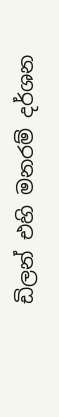ඩිලන් එහි මනරම් දර්ශන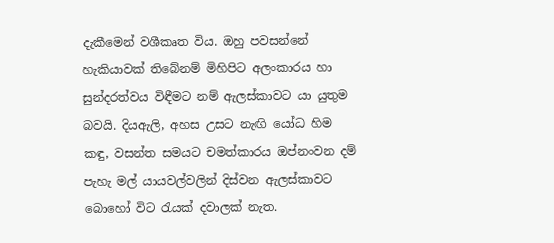දැකීමෙන් වශීකෘත විය. ඔහු පවසන්නේ හැකියාවක් තිබේනම් මිහිපිට අලංකාරය හා සුන්දරත්වය විඳීමට නම් ඇලස්කාවට යා යුතුම බවයි. දියඇලි, අහස උසට නැඟි යෝධ හිම කඳු, වසන්ත සමයට චමත්කාරය ඔප්නංවන දම් පැහැ මල් යායවල්වලින් දිස්වන ඇලස්කාවට බොහෝ විට රැයක් දවාලක් නැත.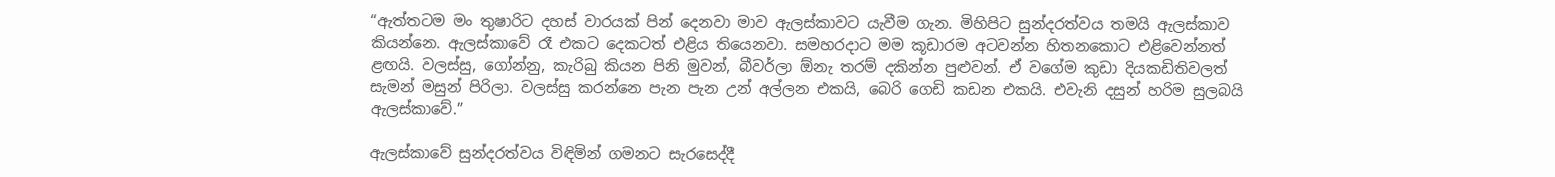“ඇත්තටම මං තුෂාරිට දහස් වාරයක් පින් දෙනවා මාව ඇලස්කාවට යැවීම ගැන. මිහිපිට සුන්දරත්වය තමයි ඇලස්කාව කියන්නෙ. ඇලස්කාවේ රෑ එකට දෙකටත් එළිය තියෙනවා. සමහරදාට මම කූඩාරම අටවන්න හිතනකොට එළිවෙන්නත් ළඟයි. වලස්සු, ගෝන්නු, කැරිබු කියන පිනි මුවන්, බීවර්ලා ඕනැ තරම් දකින්න පුළුවන්. ඒ වගේම කුඩා දියකඩිතිවලත් සැමන් මසුන් පිරිලා. වලස්සු කරන්නෙ පැන පැන උන් අල්ලන එකයි, බෙරි ගෙඩි කඩන එකයි. එවැනි දසුන් හරිම සුලබයි ඇලස්කාවේ.”

ඇලස්කාවේ සුන්දරත්වය විඳිමින් ගමනට සැරසෙද්දී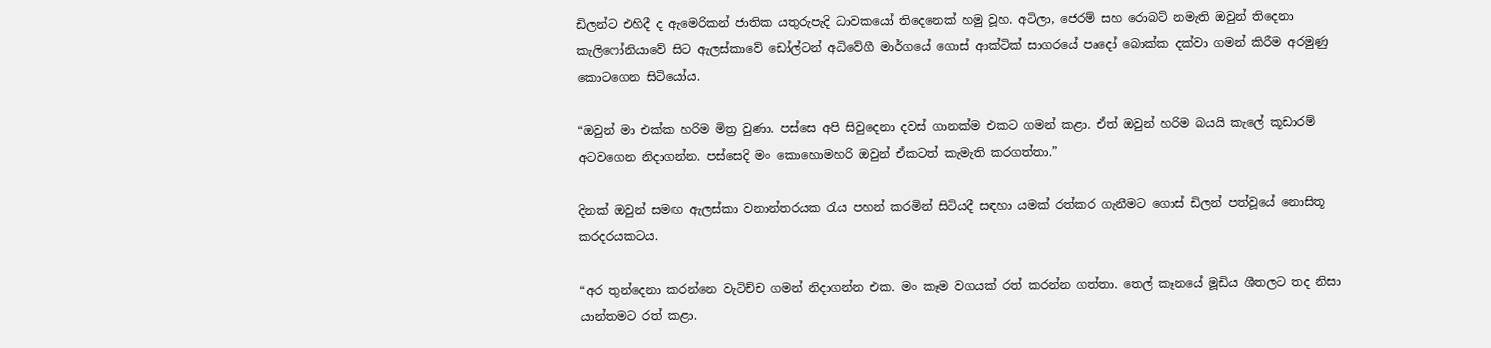ඩිලන්ට එහිදී ද ඇමෙරිකන් ජාතික යතුරුපැදි ධාවකයෝ තිදෙනෙක් හමු වූහ. අටිලා, ජෙරම් සහ රොබට් නමැති ඔවුන් තිදෙනා කැලිෆෝනියාවේ සිට ඇලස්කාවේ ඩෝල්ටන් අධිවේගී මාර්ගයේ ගොස් ආක්ටික් සාගරයේ පෘදෝ බොක්ක දක්වා ගමන් කිරීම අරමුණු කොටගෙන සිටියෝය.

“ඔවුන් මා එක්ක හරිම මිත්‍ර වුණා. පස්සෙ අපි සිවුදෙනා දවස් ගානක්ම එකට ගමන් කළා. ඒත් ඔවුන් හරිම බයයි කැලේ කූඩාරම් අටවගෙන නිදාගන්න. පස්සෙදි මං කොහොමහරි ඔවුන් ඒකටත් කැමැති කරගත්තා.”

දිනක් ඔවුන් සමඟ ඇලස්කා වනාන්තරයක රැය පහන් කරමින් සිටියදී සඳහා යමක් රත්කර ගැනීමට ගොස් ඩිලන් පත්වූයේ නොසිතූ කරදරයකටය.

“අර තුන්දෙනා කරන්නෙ වැටිච්ච ගමන් නිදාගන්න එක. මං කෑම වගයක් රත් කරන්න ගත්තා. තෙල් කෑනයේ මූඩිය ශීතලට තද නිසා යාන්තමට රත් කළා.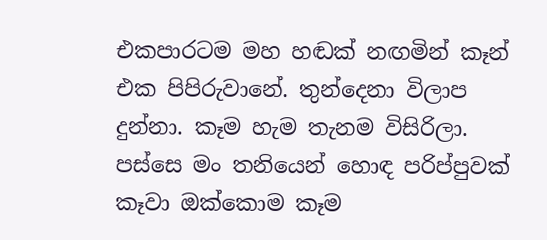එකපාරටම මහ හඬක් නඟමින් කෑන් එක පිපිරුවානේ. තුන්දෙනා විලාප දුන්නා. කෑම හැම තැනම විසිරිලා. පස්සෙ මං තනියෙන් හොඳ පරිප්පුවක් කෑවා ඔක්කොම කෑම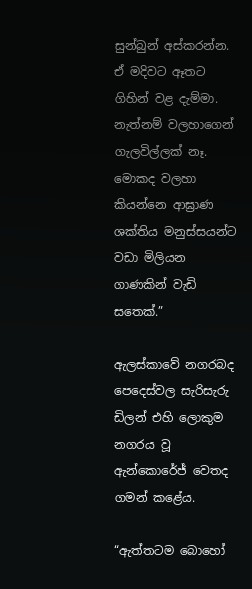සුන්බුන් අස්කරන්න. ඒ මදිවට ඈතට ගිහින් වළ දැම්මා. නැත්නම් වලහාගෙන් ගැලවිල්ලක් නෑ. මොකද වලහා කියන්නෙ ආඝ්‍රාණ ශක්තිය මනුස්සයන්ට වඩා මිලියන ගාණකින් වැඩි සතෙක්.”

ඇලස්කාවේ නගරබද පෙදෙස්වල සැරිසැරු ඩිලන් එහි ලොකුම නගරය වූ ඇන්කොරේජ් වෙතද ගමන් කළේය.

“ඇත්තටම බොහෝ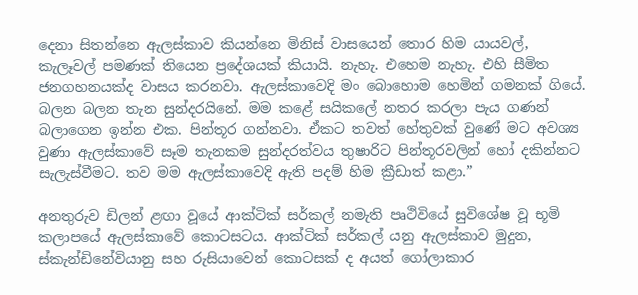දෙනා සිතන්නෙ ඇලස්කාව කියන්නෙ මිනිස් වාසයෙන් තොර හිම යායවල්, කැලෑවල් පමණක් තියෙන ප්‍රදේශයක් කියායි. නැහැ. එහෙම නැහැ. එහි සීමිත ජනගහනයක්ද වාසය කරනවා. ඇලස්කාවෙදි මං බොහොම හෙමින් ගමනක් ගියේ. බලන බලන තැන සුන්දරයිනේ. මම කළේ සයිකලේ නතර කරලා පැය ගණන් බලාගෙන ඉන්න එක. පින්තූර ගන්නවා. ඒකට තවත් හේතුවක් වුණේ මට අවශ්‍ය වුණා ඇලස්කාවේ සෑම තැනකම සුන්දරත්වය තුෂාරිට පින්තූරවලින් හෝ දකින්නට සැලැස්වීමට. තව මම ඇලස්කාවෙදි ඇති පදම් හිම ක්‍රීඩාත් කළා.”

අනතුරුව ඩිලන් ළඟා වූයේ ආක්ටික් සර්කල් නමැති පෘථිවියේ සුවිශේෂ වූ භූමි කලාපයේ ඇලස්කාවේ කොටසටය. ආක්ටික් සර්කල් යනු ඇලස්කාව මුදුන, ස්කැන්ඩිනේවියානු සහ රුසියාවෙන් කොටසක් ද අයත් ගෝලාකාර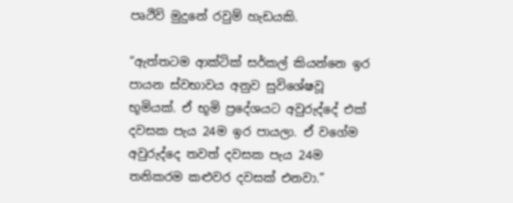පෘථිවි මුදුනේ රවුම් හැඩයකි.

“ඇත්තටම ආක්ටික් සර්කල් කියන්නෙ ඉර පායන ස්වභාවය අනුව සුවිශේෂවූ භූමියක්. ඒ භූමි ප්‍රදේශයට අවුරුද්දේ එක් දවසක පැය 24ම ඉර පායලා. ඒ වගේම අවුරුද්දෙ තවත් දවසක පැය 24ම තනිකරම කළුවර දවසක් එනවා.”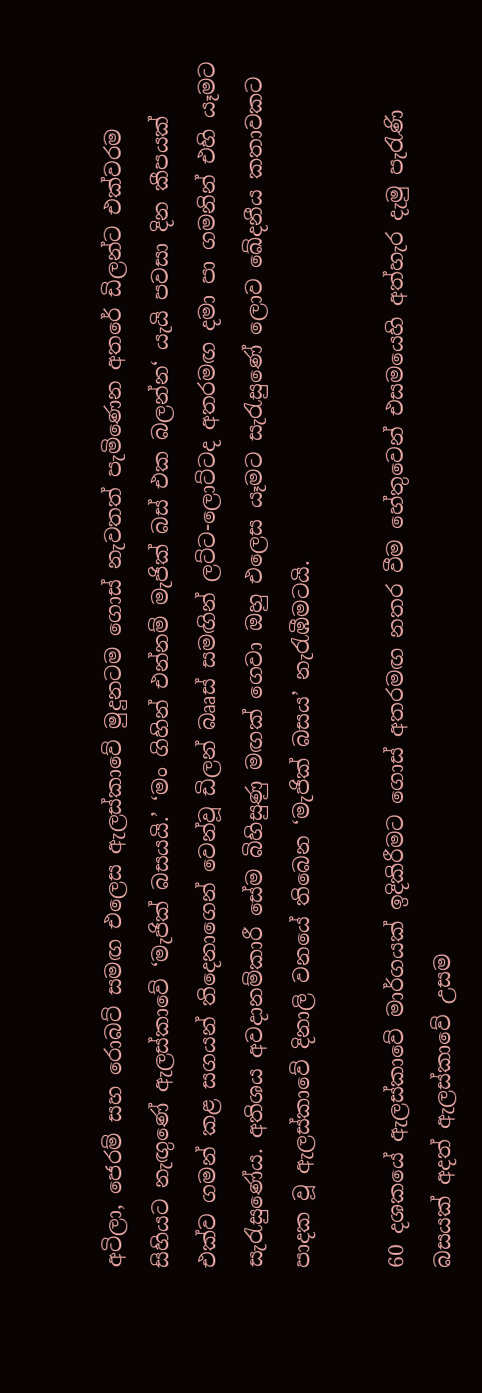අටිලා, ජෙරම් සහ රොබට් සමඟ එලෙස ඇලස්කාවේ මුදුනටම ගොස් නැවතත් පැමිණෙන අතරේ ඩිලන්ට එක්වරම සිහියට නැඟුණේ ඇලස්කාවේ ‘මැජික් බසයයි.’ ‘මං ගිහින් එන්නම් මැජික් බස් එක බලන්න‘ යැයි පවසා දින කීපයක් එක්ව ගමන් කළ සගයන් තිදෙනාගෙන් වෙන්වූ ඩිලන් බෲස් සමඟින් ලට්ට-ලොට්ටද අතරමඟ දමා පා ගමනින් එහි යෑමට සැරැසුණේය. අතිශය අවදානම්කාරී සේම බිහිසුණු මඟක් ගෙවා ඔහු එලෙස යෑමට සැරැසුණේ ලොව ඛේදනීය කතාවකට පාදක වූ ඇලස්කාවේ දිනාලි වනයේ තිබෙන ‘මැජික් බසය’ නැරැඹීමටයි.

60 දශකයේ ඇලස්කාවේ මාර්ගයක් ඉදිකිරීමට ගොස් අතරමඟ නතර වීම හේතුවෙන් එසමයෙහි අත්හැර දැමු පැරැණි බසයක් අදත් ඇලස්කාවේ උසම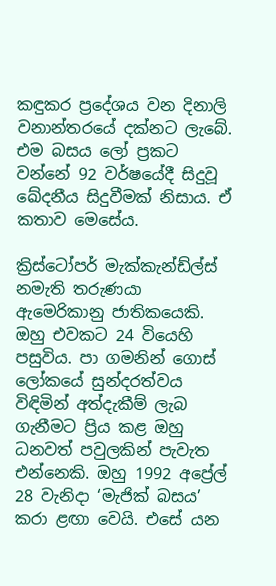කඳුකර ප්‍රදේශය වන දිනාලි වනාන්තරයේ දක්නට ලැබේ. එම බසය ලෝ ප්‍රකට වන්නේ 92 වර්ෂයේදී සිදුවූ ඛේදනීය සිදුවීමක් නිසාය. ඒ කතාව මෙසේය.

ක්‍රිස්ටෝපර් මැක්කැන්ඩ්ල්ස් නමැති තරුණයා ඇමෙරිකානු ජාතිකයෙකි. ඔහු එවකට 24 වියෙහි පසුවිය. පා ගමනින් ගොස් ලෝකයේ සුන්දරත්වය විඳිමින් අත්දැකීම් ලැබ ගැනීමට ප්‍රිය කළ ඔහු ධනවත් පවුලකින් පැවැත එන්නෙකි. ඔහු 1992 අප්‍රේල් 28 වැනිදා ‘මැජික් බසය’ කරා ළඟා වෙයි. එසේ යන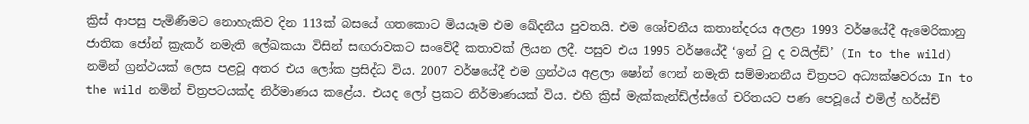ක්‍රිස් ආපසු පැමිණීමට නොහැකිව දින 113ක් බසයේ ගතකොට මියයෑම එම ඛේදනීය පුවතයි. එම ශෝචනීය කතාන්දරය අලළා 1993 වර්ෂයේදී ඇමෙරිකානු ජාතික ජෝන් ක්‍රැකර් නමැති ලේඛකයා විසින් සඟරාවකට සංවේදී කතාවක් ලියන ලදී. පසුව එය 1995 වර්ෂයේදී ‘ඉන් ටු ද වයිල්ඩ්’ (In to the wild) නමින් ග්‍රන්ථයක් ලෙස පළවූ අතර එය ලෝක ප්‍රසිද්ධ විය. 2007 වර්ෂයේදී එම ග්‍රන්ථය අළලා ෂෝන් ෆෙන් නමැති සම්මානනීය චිත්‍රපට අධ්‍යක්ෂවරයා In to the wild නමින් චිත්‍රපටයක්ද නිර්මාණය කළේය. එයද ලෝ ප්‍රකට නිර්මාණයක් විය. එහි ක්‍රිස් මැක්කැන්ඩ්ල්ස්ගේ චරිතයට පණ පෙවූයේ එමිල් හර්ස්ච්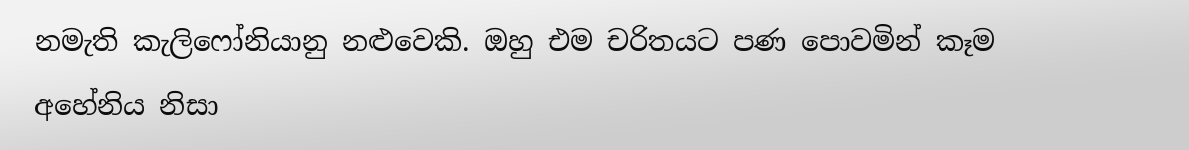නමැති කැලිෆෝනියානු නළුවෙකි. ඔහු එම චරිතයට පණ පොවමින් කෑම අහේනිය නිසා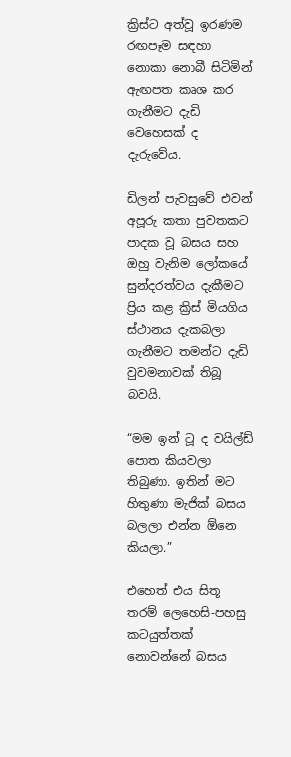ක්‍රිස්ට අත්වූ ඉරණම රඟපෑම සඳහා නොකා නොබී සිටිමින් ඇඟපත කෘශ කර ගැනීමට දැඩි වෙහෙසක් ද දැරුවේය.

ඩිලන් පැවසුවේ එවන් අපූරු කතා පුවතකට පාදක වූ බසය සහ ඔහු වැනිම ලෝකයේ සුන්දරත්වය දැකීමට ප්‍රිය කළ ක්‍රිස් මියගිය ස්ථානය දැකබලා ගැනීමට තමන්ට දැඩි වුවමනාවක් තිබූ බවයි.

“මම ඉන් ටූ ද වයිල්ඩ් පොත කියවලා තිබුණා. ඉතින් මට හිතුණා මැජික් බසය බලලා එන්න ඕනෙ කියලා.”

එහෙත් එය සිතූ තරම් ලෙහෙසි-පහසු කටයුත්තක් නොවන්නේ බසය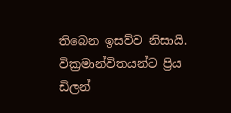තිබෙන ඉසව්ව නිසායි. වික්‍රමාන්විතයන්ට ප්‍රිය ඩිලන්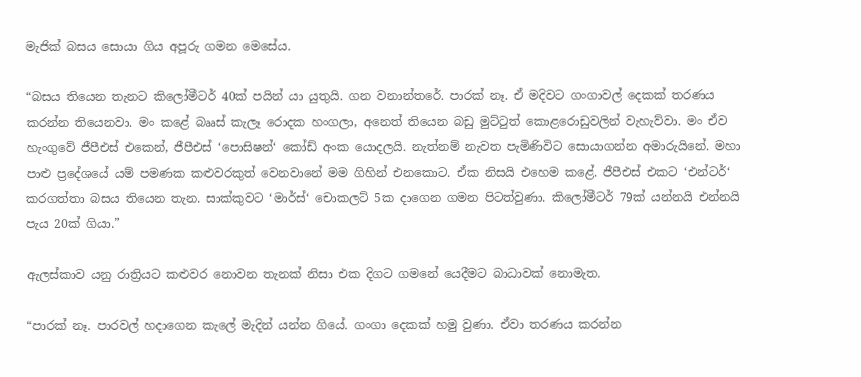මැජික් බසය සොයා ගිය අපූරු ගමන මෙසේය.

“බසය තියෙන තැනට කිලෝමීටර් 40ක් පයින් යා යුතුයි. ගන වනාන්තරේ. පාරක් නෑ. ඒ මදිවට ගංගාවල් දෙකක් තරණය කරන්න තියෙනවා. මං කළේ බෲස් කැලෑ රොදක හංගලා, අනෙත් තියෙන බඩු මුට්ටුත් කොළරොඩුවලින් වැහැව්වා. මං ඒව හැංගුවේ ජීපීඑස් එකෙන්, ජීපීඑස් ‘පොසිෂන්‘ කෝඩ් අංක යොදලයි. නැත්නම් නැවත පැමිණිවිට සොයාගන්න අමාරුයිනේ. මහා පාළු ප්‍රදේශයේ යම් පමණක කළුවරකුත් වෙනවානේ මම ගිහින් එනකොට. ඒක නිසයි එහෙම කළේ. ජීපීඑස් එකට ‘එන්ටර්‘ කරගත්තා බසය තියෙන තැන. සාක්කුවට ‘මාර්ස්‘ චොකලට් 5ක දාගෙන ගමන පිටත්වුණා. කිලෝමීටර් 79ක් යන්නයි එන්නයි පැය 20ක් ගියා.”

ඇලස්කාව යනු රාත්‍රියට කළුවර නොවන තැනක් නිසා එක දිගට ගමනේ යෙදීමට බාධාවක් නොමැත.

“පාරක් නෑ. පාරවල් හදාගෙන කැලේ මැදින් යන්න ගියේ. ගංගා දෙකක් හමු වුණා. ඒවා තරණය කරන්න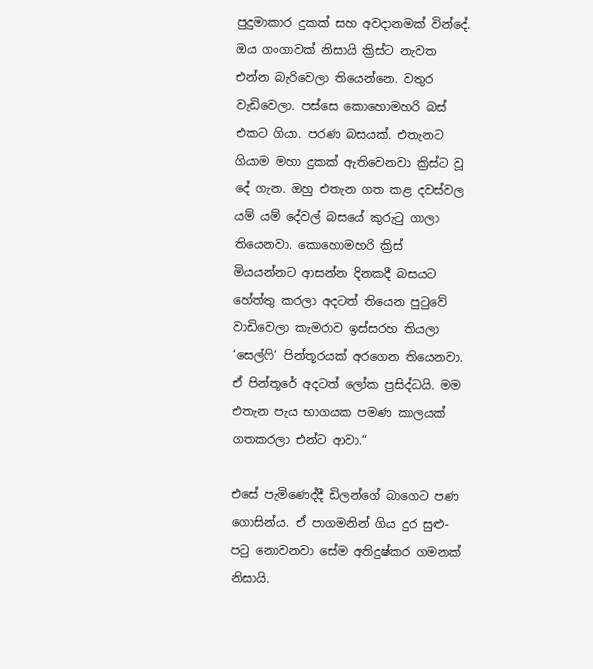පුදුමාකාර දුකක් සහ අවදානමක් වින්දේ. ඔය ගංගාවක් නිසායි ක්‍රිස්ට නැවත එන්න බැරිවෙලා තියෙන්නෙ. වතුර වැඩිවෙලා. පස්සෙ කොහොමහරි බස් එකට ගියා. පරණ බසයක්. එතැනට ගියාම මහා දුකක් ඇතිවෙනවා ක්‍රිස්ට වූ දේ ගැන. ඔහු එතැන ගත කළ දවස්වල යම් යම් දේවල් බසයේ කුරුටු ගාලා තියෙනවා. කොහොමහරි ක්‍රිස් මියයන්නට ආසන්න දිනකදී බසයට හේත්තු කරලා අදටත් තියෙන පුටුවේ වාඩිවෙලා කැමරාව ඉස්සරහ තියලා ‘සෙල්ෆි‘ පින්තූරයක් අරගෙන තියෙනවා. ඒ පින්තූරේ අදටත් ලෝක ප්‍රසිද්ධයි. මම එතැන පැය භාගයක පමණ කාලයක් ගතකරලා එන්ට ආවා.“

එසේ පැමිණෙද්දී ඩිලන්ගේ බාගෙට පණ ගොසින්ය. ඒ පාගමනින් ගිය දුර සුළු-පටු නොවනවා සේම අතිදුෂ්කර ගමනක් නිසායි.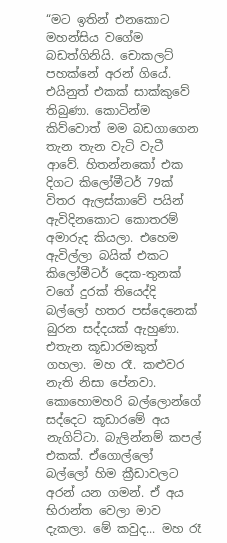“මට ඉතින් එනකොට මහන්සිය වගේම බඩත්ගිනියි. චොකලට් පහක්නේ අරන් ගියේ. එයිනුත් එකක් සාක්කුවේ තිබුණා. කොටින්ම කිව්වොත් මම බඩගාගෙන තැන තැන වැටි වැටී ආවේ. හිතන්නකෝ එක දිගට කිලෝමීටර් 79ක් විතර ඇලස්කාවේ පයින් ඇවිදිනකොට කොතරම් අමාරුද කියලා. එහෙම ඇවිල්ලා බයික් එකට කිලෝමීටර් දෙක-තුනක් වගේ දුරක් තියෙද්දි බල්ලෝ හතර පස්දෙනෙක් බුරන සද්දයක් ඇහුණා. එතැන කූඩාරමකුත් ගහලා. මහ රෑ. කළුවර නැති නිසා පේනවා. කොහොමහරි බල්ලොන්ගේ සද්දෙට කූඩාරමේ අය නැගිට්ටා. බැලින්නම් කපල් එකක්. ඒගොල්ලෝ බල්ලෝ හිම ක්‍රීඩාවලට අරන් යන ගමන්. ඒ අය භිරාන්ත වෙලා මාව දැකලා. මේ කවුද... මහ රෑ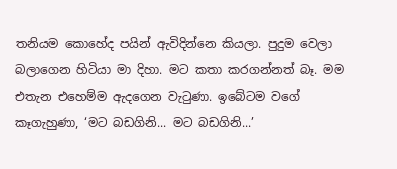තනියම කොහේද පයින් ඇවිදින්නෙ කියලා. පුදුම වෙලා බලාගෙන හිටියා මා දිහා. මට කතා කරගන්නත් බෑ. මම එතැන එහෙම්ම ඇදගෙන වැටුණා. ඉබේටම වගේ කෑගැහුණා, ‘මට බඩගිනි... මට බඩගිනි...’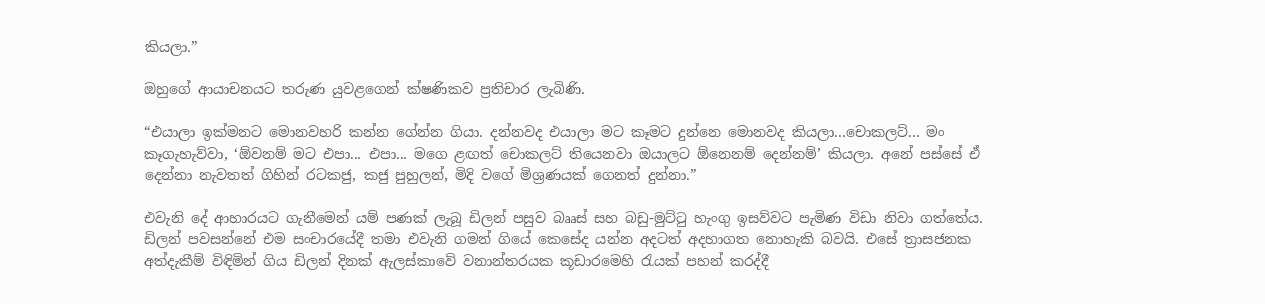කියලා.”

ඔහුගේ ආයාචනයට තරුණ යුවළගෙන් ක්ෂණිකව ප්‍රතිචාර ලැබිණි.

“එයාලා ඉක්මනට මොනවහරි කන්න ගේන්න ගියා. දන්නවද එයාලා මට කෑමට දුන්නෙ මොනවද කියලා...චොකලට්... මං කෑගැහැව්වා, ‘ඕවනම් මට එපා... එපා... මගෙ ළඟත් චොකලට් තියෙනවා ඔයාලට ඕනෙනම් දෙන්නම්’ කියලා. අනේ පස්සේ ඒ දෙන්නා නැවතත් ගිහින් රටකජු, කජු පුහුලන්, මිදි වගේ මිශ්‍රණයක් ගෙනත් දුන්නා.”

එවැනි දේ ආහාරයට ගැනීමෙන් යම් පණක් ලැබූ ඩිලන් පසුව බෲස් සහ බඩු-මුට්ටු හැංගු ඉසව්වට පැමිණ විඩා නිවා ගත්තේය. ඩිලන් පවසන්නේ එම සංචාරයේදී තමා එවැනි ගමන් ගියේ කෙසේද යන්න අදටත් අදහාගත නොහැකි බවයි. එසේ ත්‍රාසජනක අත්දැකීම් විඳිමින් ගිය ඩිලන් දිනක් ඇලස්කාවේ වනාන්තරයක කූඩාරමෙහි රැයක් පහන් කරද්දී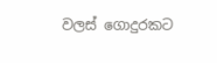වලස් ගොදුරකට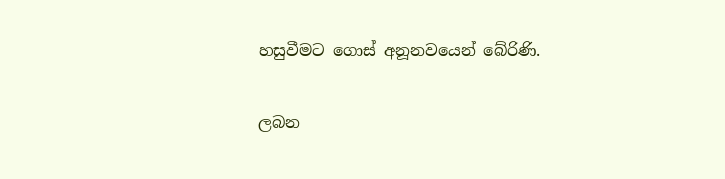හසුවීමට ගොස් අනූනවයෙන් බේරිණි.

ලබන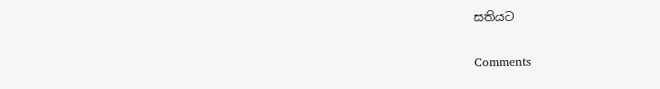සතියට

Comments